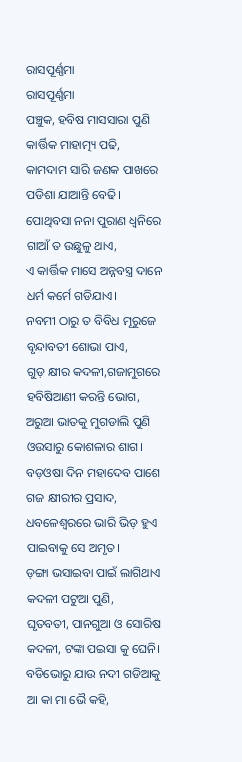ରାସପୂର୍ଣ୍ଣମା
ରାସପୂର୍ଣ୍ଣମା
ପଞ୍ଚୁକ, ହବିଷ ମାସସାରା ପୁଣି
କାର୍ତ୍ତିକ ମାହାତ୍ମ୍ୟ ପଢି,
କାମଦାମ ସାରି ଜଣକ ପାଖରେ
ପଡିଶା ଯାଆନ୍ତି ବେଢି।
ପୋଥିବସା ନନା ପୁରାଣ ଧ୍ଵନିରେ
ଗାଆଁ ତ ଉଛୁଳୁ ଥାଏ,
ଏ କାର୍ତ୍ତିକ ମାସେ ଅନ୍ନବସ୍ତ୍ର ଦାନେ
ଧର୍ମ କର୍ମେ ଗଡିଯାଏ।
ନବମୀ ଠାରୁ ତ ବିବିଧ ମୂରୁଜେ
ବୃନ୍ଦାବତୀ ଶୋଭା ପାଏ,
ଗୁଡ଼ କ୍ଷୀର କଦଳୀ,ଗଜାମୁଗରେ
ହବିଷିଆଣୀ କରନ୍ତି ଭୋଗ,
ଅରୁଆ ଭାତକୁ ମୁଗଡାଲି ପୁଣି
ଓଉସାରୁ କୋଶଳାର ଶାଗ।
ବଡ଼ଓଷା ଦିନ ମହାଦେବ ପାଶେ
ଗଜ କ୍ଷୀରୀର ପ୍ରସାଦ,
ଧବଳେଶ୍ବରରେ ଭାରି ଭିଡ଼ ହୁଏ
ପାଇବାକୁ ସେ ଅମୃତ।
ଡ଼ଙ୍ଗା ଭସାଇବା ପାଇଁ ଲାଗିଥାଏ
କଦଳୀ ପଟୁଆ ପୁଣି,
ଘୃତବତୀ, ପାନଗୁଆ ଓ ସୋରିଷ
କଦଳୀ, ଟଙ୍କା ପଇସା କୁ ଘେନି।
ବଡିଭୋରୁ ଯାଉ ନଦୀ ଗଡିଆକୁ
ଆ କା ମା ଭୈ କହି,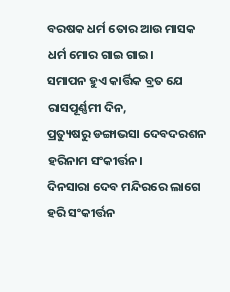ବରଷକ ଧର୍ମ ତୋର ଆଉ ମାସକ
ଧର୍ମ ମୋର ଗାଇ ଗାଇ।
ସମାପନ ହୁଏ କାର୍ତ୍ତିକ ବ୍ରତ ଯେ
ରାସପୂର୍ଣ୍ଣମୀ ଦିନ,
ପ୍ରତ୍ୟୁଷରୁ ଡଙ୍ଗାଭସା ଦେବଦରଶନ
ହରିନାମ ସଂକୀର୍ତ୍ତନ।
ଦିନସାରା ଦେବ ମନ୍ଦିରରେ ଲାଗେ
ହରି ସଂକୀର୍ତ୍ତନ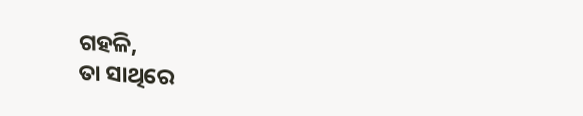ଗହଳି,
ତା ସାଥିରେ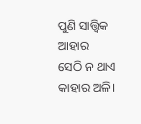ପୁଣି ସାତ୍ତ୍ଵିକ ଆହାର
ସେଠି ନ ଥାଏ କାହାର ଅଳି।